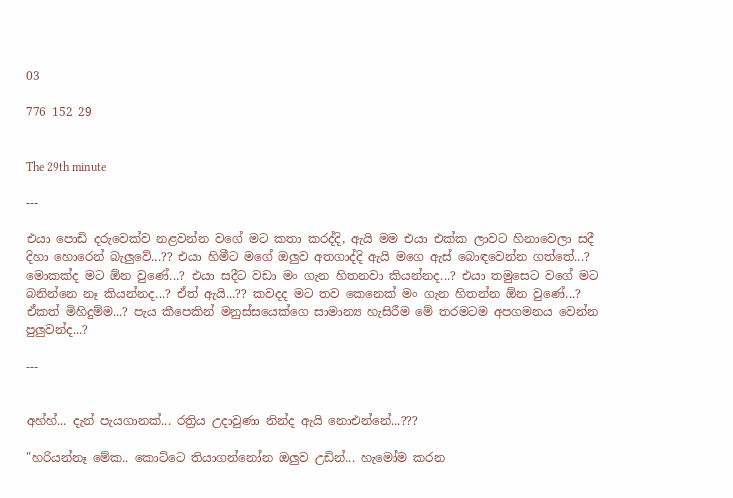03

776 152 29


The 29th minute

---

එයා පොඩි දරුවෙක්ව නළවන්න වගේ මට කතා කරද්දි, ඇයි මම එයා එක්ක ලාවට හිනාවෙලා සදී දිහා හොරෙන් බැලුවේ...?? එයා හිමීට මගේ ඔලුව අතගාද්දි ඇයි මගෙ ඇස් බොඳවෙන්න ගත්තේ...? මොකක්ද මට ඕන වුණේ...? එයා සදීට වඩා මං ගැන හිතනවා කියන්නද...? එයා තමුසෙට වගේ මට බනින්නෙ නෑ කියන්නද...? ඒත් ඇයි...?? කවදද මට තව කෙනෙක් මං ගැන හිතන්න ඕන වුණේ...? ඒකත් මිහිදුම්ම...? පැය කීපෙකින් මනුස්සයෙක්ගෙ සාමාන්‍ය හැසිරීම මේ තරමටම අපගමනය වෙන්න පුලුවන්ද...?

---


අහ්හ්... දැන් පැයගානක්... රත්‍රිය උදාවුණා නින්ද ඇයි නොඑන්නේ...???

"හරියන්නෑ මේක.. කොට්ටෙ තියාගන්නෝන ඔලුව උඩින්... හැමෝම කරන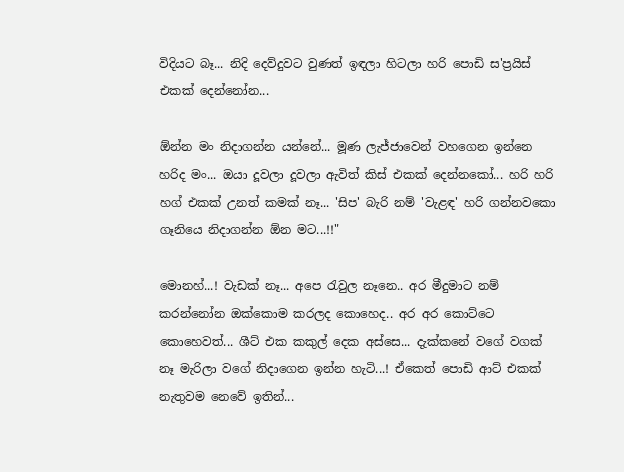විදියට බෑ... නිදි දෙව්දුවට වුණත් ඉඳලා හිටලා හරි පොඩි ස'ප්‍රයිස් එකක් දෙන්නෝන...

ඕන්න මං නිදාගන්න යන්නේ... මූණ ලැජ්ජාවෙන් වහගෙන ඉන්නෙ හරිද මං... ඔයා දූවලා දූවලා ඇවිත් කිස් එකක් දෙන්නකෝ... හරි හරි හග් එකක් උනත් කමක් නෑ... 'සිප' බැරි නම් 'වැළඳ' හරි ගන්නවකො ගෑනියෙ නිදාගන්න ඕන මට...!!"

මොනහ්...! වැඩක් නෑ... අපෙ රැවුල නෑනෙ.. අර මීදුමාට නම් කරන්නෝන ඔක්කොම කරලද කොහෙද.. අර අර කොට්ටෙ කොහෙවත්... ශීට් එක කකුල් දෙක අස්සෙ... දැක්කනේ වගේ වගක් නෑ මැරිලා වගේ නිදාගෙන ඉන්න හැටි...! ඒකෙත් පොඩි ආට් එකක් නැතුවම නෙවේ ඉතින්...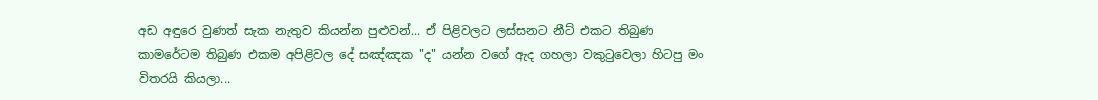අඩ අඳුරෙ වුණත් සැක නැතුව කියන්න පුළුවන්... ඒ පිළිවලට ලස්සනට නීට් එකට තිබුණ කාමරේටම තිබුණ එකම අපිළිවල දේ සඤ්ඤක "ද" යන්න වගේ ඇද ගහලා වකුටුවෙලා හිටපු මං විතරයි කියලා...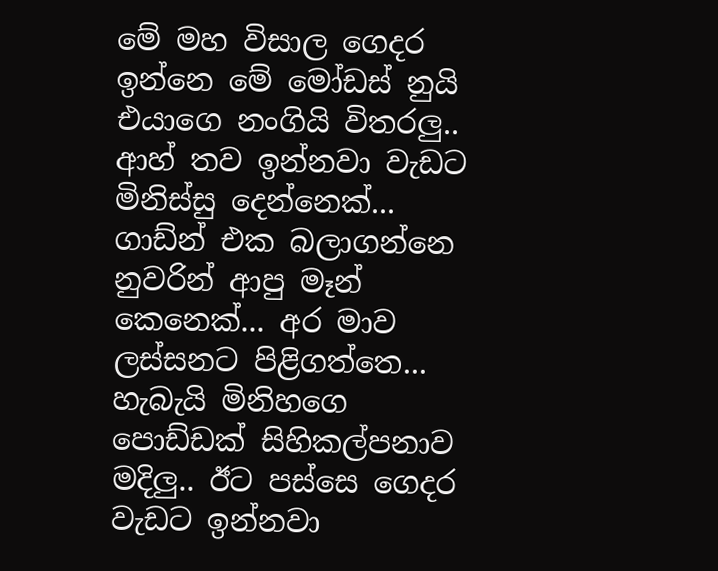මේ මහ විසාල ගෙදර ඉන්නෙ මේ මෝඩස් නුයි එයාගෙ නංගියි විතරලු.. ආහ් තව ඉන්නවා වැඩට මිනිස්සු දෙන්නෙක්... ගාඩ්න් එක බලාගන්නෙ නුවරින් ආපු මෑන් කෙනෙක්... අර මාව ලස්සනට පිළිගත්තෙ... හැබැයි මිනිහගෙ පොඩ්ඩක් සිහිකල්පනාව මදිලු.. ඊට පස්සෙ ගෙදර වැඩට ඉන්නවා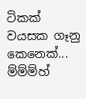ටිකක් වයසක ගෑනු කෙනෙක්... ම්ම්ම්හ්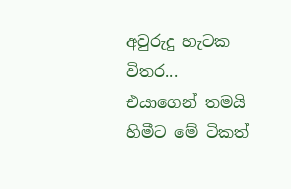අවුරුදු හැටක විතර... එයාගෙන් තමයි හිමීට මේ ටිකත්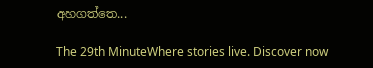අහගත්තෙ...

The 29th MinuteWhere stories live. Discover now